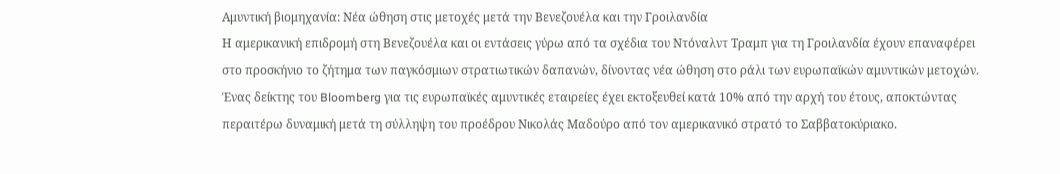Αμυντική βιομηχανία: Νέα ώθηση στις μετοχές μετά την Βενεζουέλα και την Γροιλανδία
Η αμερικανική επιδρομή στη Βενεζουέλα και οι εντάσεις γύρω από τα σχέδια του Ντόναλντ Τραμπ για τη Γροιλανδία έχουν επαναφέρει στο προσκήνιο το ζήτημα των παγκόσμιων στρατιωτικών δαπανών, δίνοντας νέα ώθηση στο ράλι των ευρωπαϊκών αμυντικών μετοχών.
Ένας δείκτης του Bloomberg για τις ευρωπαϊκές αμυντικές εταιρείες έχει εκτοξευθεί κατά 10% από την αρχή του έτους, αποκτώντας περαιτέρω δυναμική μετά τη σύλληψη του προέδρου Νικολάς Μαδούρο από τον αμερικανικό στρατό το Σαββατοκύριακο.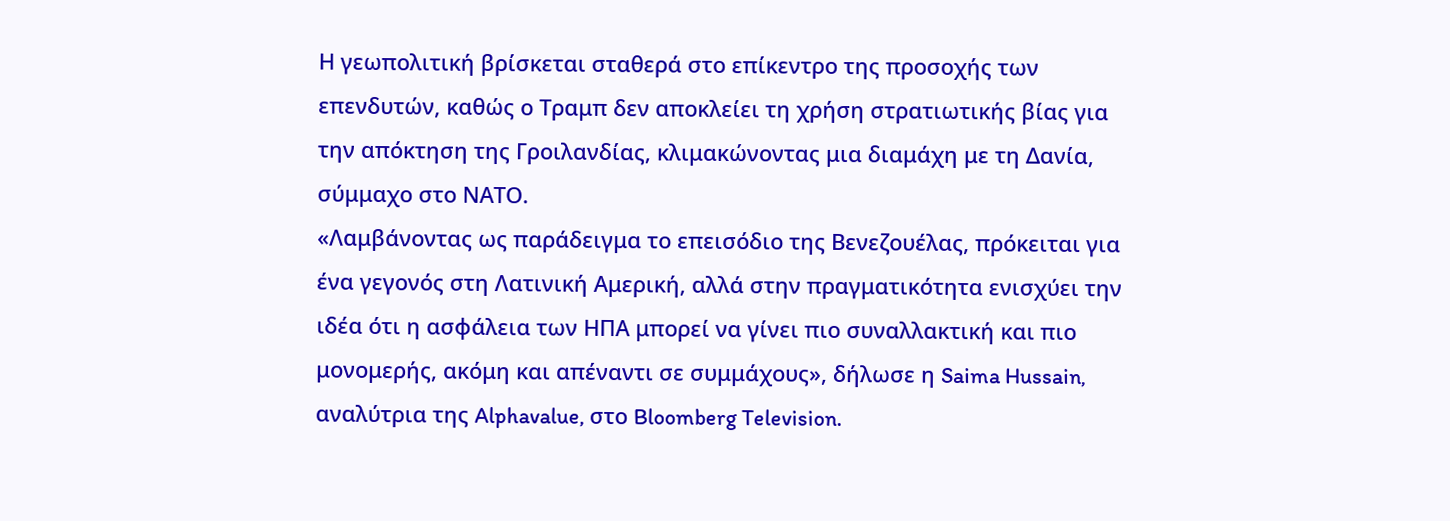Η γεωπολιτική βρίσκεται σταθερά στο επίκεντρο της προσοχής των επενδυτών, καθώς ο Τραμπ δεν αποκλείει τη χρήση στρατιωτικής βίας για την απόκτηση της Γροιλανδίας, κλιμακώνοντας μια διαμάχη με τη Δανία, σύμμαχο στο ΝΑΤΟ.
«Λαμβάνοντας ως παράδειγμα το επεισόδιο της Βενεζουέλας, πρόκειται για ένα γεγονός στη Λατινική Αμερική, αλλά στην πραγματικότητα ενισχύει την ιδέα ότι η ασφάλεια των ΗΠΑ μπορεί να γίνει πιο συναλλακτική και πιο μονομερής, ακόμη και απέναντι σε συμμάχους», δήλωσε η Saima Hussain, αναλύτρια της Alphavalue, στο Bloomberg Television.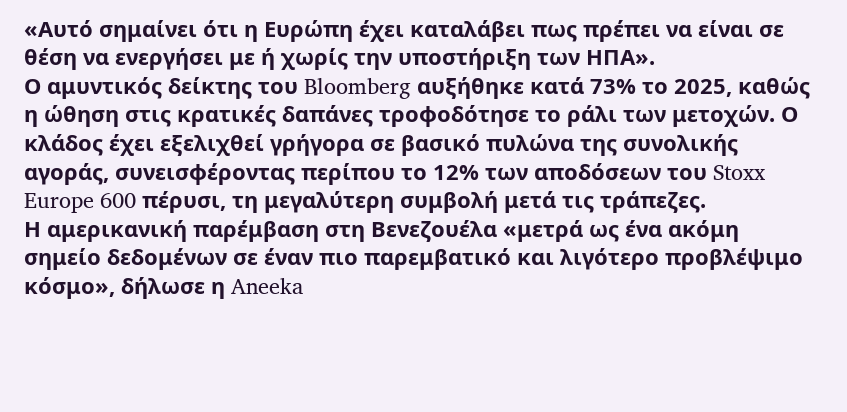«Αυτό σημαίνει ότι η Ευρώπη έχει καταλάβει πως πρέπει να είναι σε θέση να ενεργήσει με ή χωρίς την υποστήριξη των ΗΠΑ».
Ο αμυντικός δείκτης του Bloomberg αυξήθηκε κατά 73% το 2025, καθώς η ώθηση στις κρατικές δαπάνες τροφοδότησε το ράλι των μετοχών. Ο κλάδος έχει εξελιχθεί γρήγορα σε βασικό πυλώνα της συνολικής αγοράς, συνεισφέροντας περίπου το 12% των αποδόσεων του Stoxx Europe 600 πέρυσι, τη μεγαλύτερη συμβολή μετά τις τράπεζες.
Η αμερικανική παρέμβαση στη Βενεζουέλα «μετρά ως ένα ακόμη σημείο δεδομένων σε έναν πιο παρεμβατικό και λιγότερο προβλέψιμο κόσμο», δήλωσε η Aneeka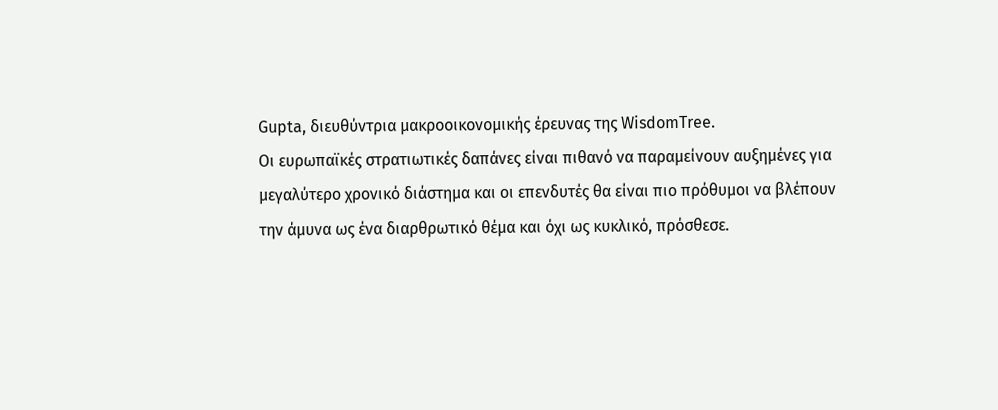Gupta, διευθύντρια μακροοικονομικής έρευνας της WisdomTree.
Οι ευρωπαϊκές στρατιωτικές δαπάνες είναι πιθανό να παραμείνουν αυξημένες για μεγαλύτερο χρονικό διάστημα και οι επενδυτές θα είναι πιο πρόθυμοι να βλέπουν την άμυνα ως ένα διαρθρωτικό θέμα και όχι ως κυκλικό, πρόσθεσε.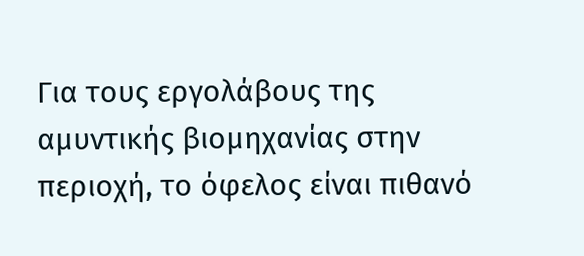Για τους εργολάβους της αμυντικής βιομηχανίας στην περιοχή, το όφελος είναι πιθανό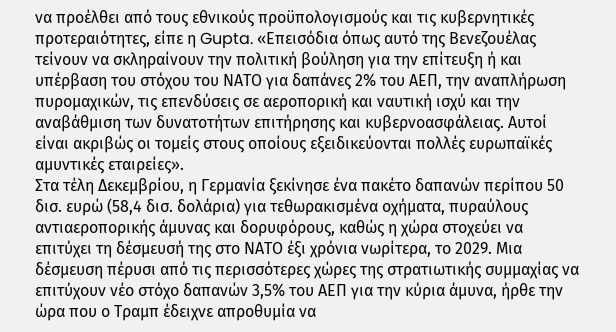να προέλθει από τους εθνικούς προϋπολογισμούς και τις κυβερνητικές προτεραιότητες, είπε η Gupta. «Επεισόδια όπως αυτό της Βενεζουέλας τείνουν να σκληραίνουν την πολιτική βούληση για την επίτευξη ή και υπέρβαση του στόχου του ΝΑΤΟ για δαπάνες 2% του ΑΕΠ, την αναπλήρωση πυρομαχικών, τις επενδύσεις σε αεροπορική και ναυτική ισχύ και την αναβάθμιση των δυνατοτήτων επιτήρησης και κυβερνοασφάλειας. Αυτοί είναι ακριβώς οι τομείς στους οποίους εξειδικεύονται πολλές ευρωπαϊκές αμυντικές εταιρείες».
Στα τέλη Δεκεμβρίου, η Γερμανία ξεκίνησε ένα πακέτο δαπανών περίπου 50 δισ. ευρώ (58,4 δισ. δολάρια) για τεθωρακισμένα οχήματα, πυραύλους αντιαεροπορικής άμυνας και δορυφόρους, καθώς η χώρα στοχεύει να επιτύχει τη δέσμευσή της στο ΝΑΤΟ έξι χρόνια νωρίτερα, το 2029. Μια δέσμευση πέρυσι από τις περισσότερες χώρες της στρατιωτικής συμμαχίας να επιτύχουν νέο στόχο δαπανών 3,5% του ΑΕΠ για την κύρια άμυνα, ήρθε την ώρα που ο Τραμπ έδειχνε απροθυμία να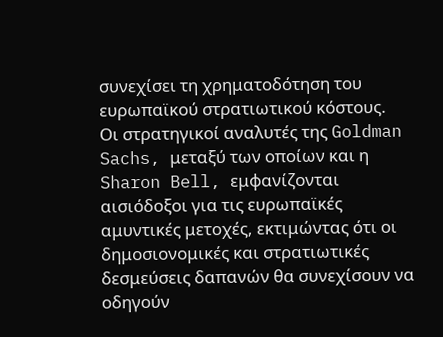συνεχίσει τη χρηματοδότηση του ευρωπαϊκού στρατιωτικού κόστους.
Οι στρατηγικοί αναλυτές της Goldman Sachs, μεταξύ των οποίων και η Sharon Bell, εμφανίζονται αισιόδοξοι για τις ευρωπαϊκές αμυντικές μετοχές, εκτιμώντας ότι οι δημοσιονομικές και στρατιωτικές δεσμεύσεις δαπανών θα συνεχίσουν να οδηγούν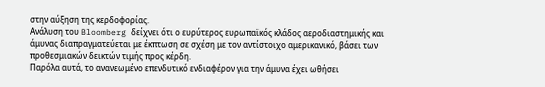στην αύξηση της κερδοφορίας.
Ανάλυση του Bloomberg δείχνει ότι ο ευρύτερος ευρωπαϊκός κλάδος αεροδιαστημικής και άμυνας διαπραγματεύεται με έκπτωση σε σχέση με τον αντίστοιχο αμερικανικό, βάσει των προθεσμιακών δεικτών τιμής προς κέρδη.
Παρόλα αυτά, το ανανεωμένο επενδυτικό ενδιαφέρον για την άμυνα έχει ωθήσει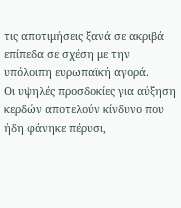τις αποτιμήσεις ξανά σε ακριβά επίπεδα σε σχέση με την υπόλοιπη ευρωπαϊκή αγορά.
Οι υψηλές προσδοκίες για αύξηση κερδών αποτελούν κίνδυνο που ήδη φάνηκε πέρυσι,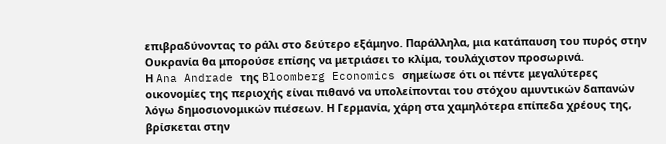επιβραδύνοντας το ράλι στο δεύτερο εξάμηνο. Παράλληλα, μια κατάπαυση του πυρός στην Ουκρανία θα μπορούσε επίσης να μετριάσει το κλίμα, τουλάχιστον προσωρινά.
Η Ana Andrade της Bloomberg Economics σημείωσε ότι οι πέντε μεγαλύτερες οικονομίες της περιοχής είναι πιθανό να υπολείπονται του στόχου αμυντικών δαπανών λόγω δημοσιονομικών πιέσεων. Η Γερμανία, χάρη στα χαμηλότερα επίπεδα χρέους της, βρίσκεται στην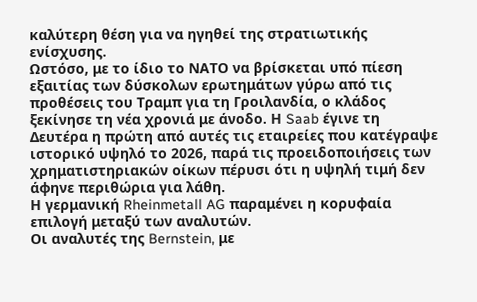καλύτερη θέση για να ηγηθεί της στρατιωτικής ενίσχυσης.
Ωστόσο, με το ίδιο το ΝΑΤΟ να βρίσκεται υπό πίεση εξαιτίας των δύσκολων ερωτημάτων γύρω από τις προθέσεις του Τραμπ για τη Γροιλανδία, ο κλάδος ξεκίνησε τη νέα χρονιά με άνοδο. Η Saab έγινε τη Δευτέρα η πρώτη από αυτές τις εταιρείες που κατέγραψε ιστορικό υψηλό το 2026, παρά τις προειδοποιήσεις των χρηματιστηριακών οίκων πέρυσι ότι η υψηλή τιμή δεν άφηνε περιθώρια για λάθη.
Η γερμανική Rheinmetall AG παραμένει η κορυφαία επιλογή μεταξύ των αναλυτών.
Οι αναλυτές της Bernstein, με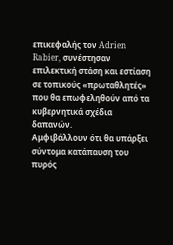επικεφαλής τον Adrien Rabier, συνέστησαν επιλεκτική στάση και εστίαση σε τοπικούς «πρωταθλητές» που θα επωφεληθούν από τα κυβερνητικά σχέδια δαπανών.
Αμφιβάλλουν ότι θα υπάρξει σύντομα κατάπαυση του πυρός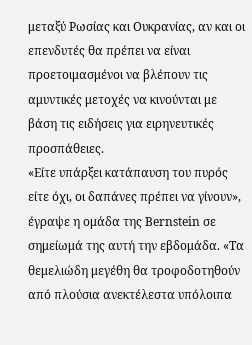μεταξύ Ρωσίας και Ουκρανίας, αν και οι επενδυτές θα πρέπει να είναι προετοιμασμένοι να βλέπουν τις αμυντικές μετοχές να κινούνται με βάση τις ειδήσεις για ειρηνευτικές προσπάθειες.
«Είτε υπάρξει κατάπαυση του πυρός είτε όχι, οι δαπάνες πρέπει να γίνουν», έγραψε η ομάδα της Bernstein σε σημείωμά της αυτή την εβδομάδα. «Τα θεμελιώδη μεγέθη θα τροφοδοτηθούν από πλούσια ανεκτέλεστα υπόλοιπα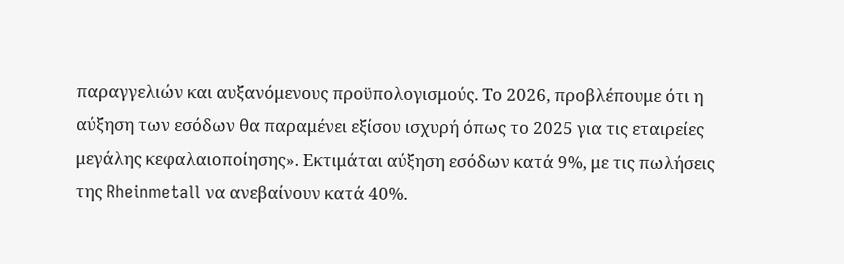παραγγελιών και αυξανόμενους προϋπολογισμούς. Το 2026, προβλέπουμε ότι η αύξηση των εσόδων θα παραμένει εξίσου ισχυρή όπως το 2025 για τις εταιρείες μεγάλης κεφαλαιοποίησης». Εκτιμάται αύξηση εσόδων κατά 9%, με τις πωλήσεις της Rheinmetall να ανεβαίνουν κατά 40%.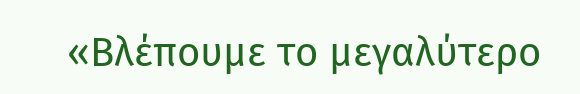«Βλέπουμε το μεγαλύτερο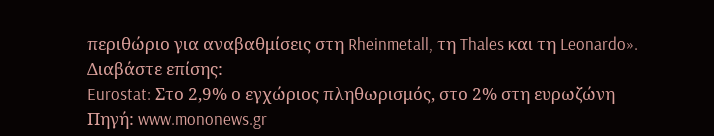περιθώριο για αναβαθμίσεις στη Rheinmetall, τη Thales και τη Leonardo».
Διαβάστε επίσης:
Eurostat: Στο 2,9% ο εγχώριος πληθωρισμός, στο 2% στη ευρωζώνη
Πηγή: www.mononews.gr